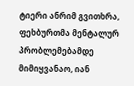ტიერი ანრიმ გვითხრა, ფეხბურთმა მენტალურ პრობლემებამდე მიმიყვანაო, იან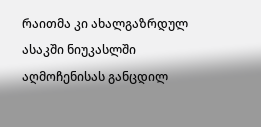რაითმა კი ახალგაზრდულ ასაკში ნიუკასლში აღმოჩენისას განცდილ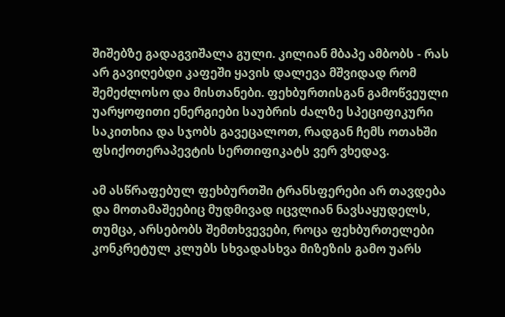შიშებზე გადაგვიშალა გული. კილიან მბაპე ამბობს - რას არ გავიღებდი კაფეში ყავის დალევა მშვიდად რომ შემეძლოსო და მისთანები. ფეხბურთისგან გამოწვეული უარყოფითი ენერგიები საუბრის ძალზე სპეციფიკური საკითხია და სჯობს გავეცალოთ, რადგან ჩემს ოთახში ფსიქოთერაპევტის სერთიფიკატს ვერ ვხედავ.

ამ ასწრაფებულ ფეხბურთში ტრანსფერები არ თავდება და მოთამაშეებიც მუდმივად იცვლიან ნავსაყუდელს, თუმცა, არსებობს შემთხვევები, როცა ფეხბურთელები კონკრეტულ კლუბს სხვადასხვა მიზეზის გამო უარს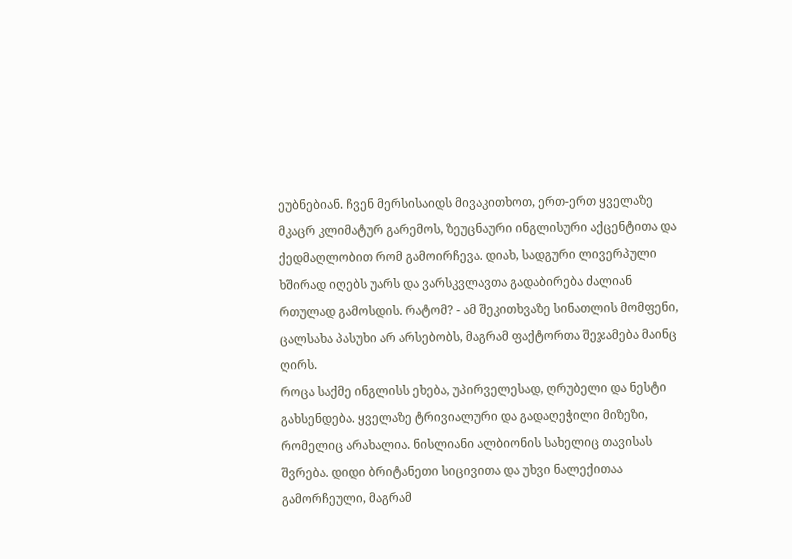ეუბნებიან. ჩვენ მერსისაიდს მივაკითხოთ, ერთ-ერთ ყველაზე მკაცრ კლიმატურ გარემოს, ზეუცნაური ინგლისური აქცენტითა და ქედმაღლობით რომ გამოირჩევა. დიახ, სადგური ლივერპული ხშირად იღებს უარს და ვარსკვლავთა გადაბირება ძალიან რთულად გამოსდის. რატომ? - ამ შეკითხვაზე სინათლის მომფენი, ცალსახა პასუხი არ არსებობს, მაგრამ ფაქტორთა შეჯამება მაინც ღირს.
როცა საქმე ინგლისს ეხება, უპირველესად, ღრუბელი და ნესტი გახსენდება. ყველაზე ტრივიალური და გადაღეჭილი მიზეზი, რომელიც არახალია. ნისლიანი ალბიონის სახელიც თავისას შვრება. დიდი ბრიტანეთი სიცივითა და უხვი ნალექითაა გამორჩეული, მაგრამ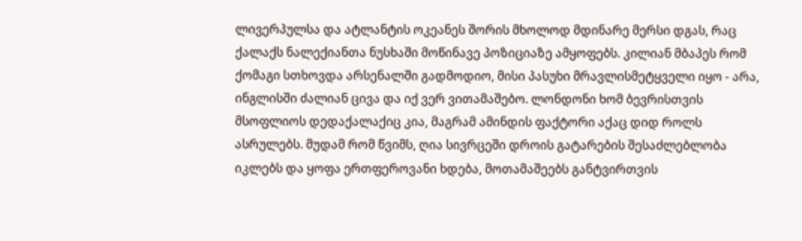ლივერპულსა და ატლანტის ოკეანეს შორის მხოლოდ მდინარე მერსი დგას, რაც ქალაქს ნალექიანთა ნუსხაში მოწინავე პოზიციაზე ამყოფებს. კილიან მბაპეს რომ ქომაგი სთხოვდა არსენალში გადმოდიო, მისი პასუხი მრავლისმეტყველი იყო - არა, ინგლისში ძალიან ცივა და იქ ვერ ვითამაშებო. ლონდონი ხომ ბევრისთვის მსოფლიოს დედაქალაქიც კია, მაგრამ ამინდის ფაქტორი აქაც დიდ როლს ასრულებს. მუდამ რომ წვიმს, ღია სივრცეში დროის გატარების შესაძლებლობა იკლებს და ყოფა ერთფეროვანი ხდება, მოთამაშეებს განტვირთვის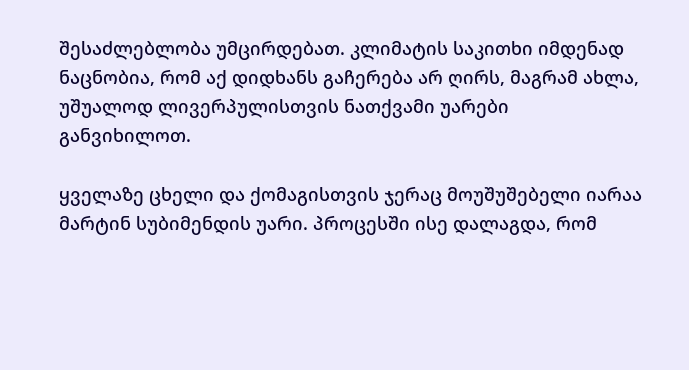შესაძლებლობა უმცირდებათ. კლიმატის საკითხი იმდენად ნაცნობია, რომ აქ დიდხანს გაჩერება არ ღირს, მაგრამ ახლა, უშუალოდ ლივერპულისთვის ნათქვამი უარები განვიხილოთ.

ყველაზე ცხელი და ქომაგისთვის ჯერაც მოუშუშებელი იარაა მარტინ სუბიმენდის უარი. პროცესში ისე დალაგდა, რომ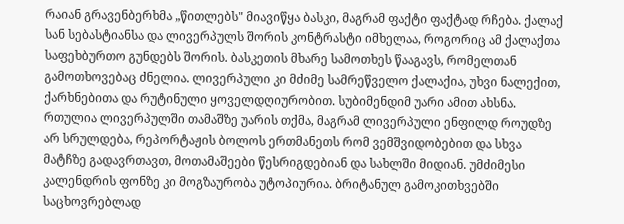რაიან გრავენბერხმა „წითლებს" მიავიწყა ბასკი, მაგრამ ფაქტი ფაქტად რჩება. ქალაქ სან სებასტიანსა და ლივერპულს შორის კონტრასტი იმხელაა, როგორიც ამ ქალაქთა საფეხბურთო გუნდებს შორის. ბასკეთის მხარე სამოთხეს წააგავს, რომელთან გამოთხოვებაც ძნელია. ლივერპული კი მძიმე სამრეწველო ქალაქია, უხვი ნალექით, ქარხნებითა და რუტინული ყოველდღიურობით. სუბიმენდიმ უარი ამით ახსნა. რთულია ლივერპულში თამაშზე უარის თქმა, მაგრამ ლივერპული ენფილდ როუდზე არ სრულდება, რეპორტაჟის ბოლოს ერთმანეთს რომ ვემშვიდობებით და სხვა მატჩზე გადავრთავთ, მოთამაშეები წესრიგდებიან და სახლში მიდიან. უმძიმესი კალენდრის ფონზე კი მოგზაურობა უტოპიურია. ბრიტანულ გამოკითხვებში საცხოვრებლად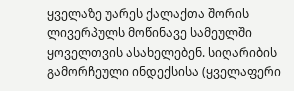ყველაზე უარეს ქალაქთა შორის ლივერპულს მოწინავე სამეულში ყოველთვის ასახელებენ. სიღარიბის გამორჩეული ინდექსისა (ყველაფერი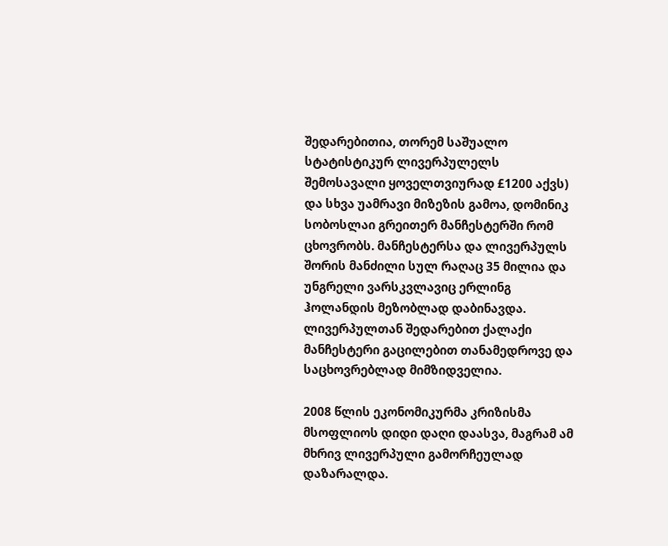შედარებითია, თორემ საშუალო სტატისტიკურ ლივერპულელს შემოსავალი ყოველთვიურად £1200 აქვს) და სხვა უამრავი მიზეზის გამოა, დომინიკ სობოსლაი გრეითერ მანჩესტერში რომ ცხოვრობს. მანჩესტერსა და ლივერპულს შორის მანძილი სულ რაღაც 35 მილია და უნგრელი ვარსკვლავიც ერლინგ ჰოლანდის მეზობლად დაბინავდა. ლივერპულთან შედარებით ქალაქი მანჩესტერი გაცილებით თანამედროვე და საცხოვრებლად მიმზიდველია.

2008 წლის ეკონომიკურმა კრიზისმა მსოფლიოს დიდი დაღი დაასვა, მაგრამ ამ მხრივ ლივერპული გამორჩეულად დაზარალდა.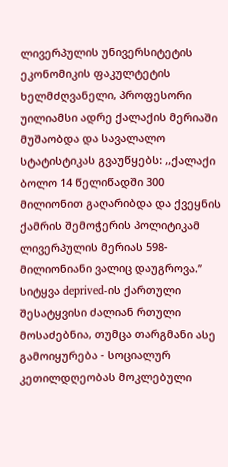ლივერპულის უნივერსიტეტის ეკონომიკის ფაკულტეტის ხელმძღვანელი, პროფესორი უილიამსი ადრე ქალაქის მერიაში მუშაობდა და სავალალო სტატისტიკას გვაუწყებს: ,,ქალაქი ბოლო 14 წელიწადში 300 მილიონით გაღარიბდა და ქვეყნის ქამრის შემოჭერის პოლიტიკამ ლივერპულის მერიას 598-მილიონიანი ვალიც დაუგროვა.’’
სიტყვა deprived-ის ქართული შესატყვისი ძალიან რთული მოსაძებნია, თუმცა თარგმანი ასე გამოიყურება - სოციალურ კეთილდღეობას მოკლებული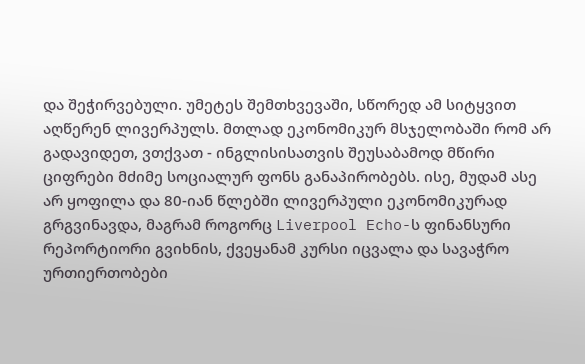და შეჭირვებული. უმეტეს შემთხვევაში, სწორედ ამ სიტყვით აღწერენ ლივერპულს. მთლად ეკონომიკურ მსჯელობაში რომ არ გადავიდეთ, ვთქვათ - ინგლისისათვის შეუსაბამოდ მწირი ციფრები მძიმე სოციალურ ფონს განაპირობებს. ისე, მუდამ ასე არ ყოფილა და 80-იან წლებში ლივერპული ეკონომიკურად გრგვინავდა, მაგრამ როგორც Liverpool Echo-ს ფინანსური რეპორტიორი გვიხნის, ქვეყანამ კურსი იცვალა და სავაჭრო ურთიერთობები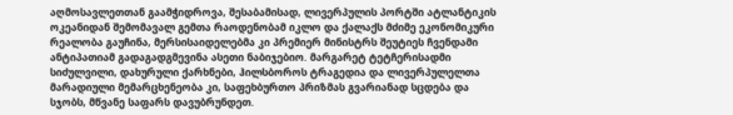აღმოსავლეთთან გაამჭიდროვა, შესაბამისად, ლივერპულის პორტში ატლანტიკის ოკეანიდან შემომავალ გემთა რაოდენობამ იკლო და ქალაქს მძიმე ეკონომიკური რეალობა გაუჩინა, მერსისაიდელებმა კი პრემიერ მინისტრს შეუტიეს ჩვენდამი ანტიპათიამ გადაგადგმევინა ასეთი ნაბიჯებიო. მარგარეტ ტეტჩერისადმი სიძულვილი, დახურული ქარხნები, ჰილსბოროს ტრაგედია და ლივერპულელთა მარადიული მემარცხენეობა კი, საფეხბურთო პრიზმას გვარიანად სცდება და სჯობს, მწვანე საფარს დავუბრუნდეთ.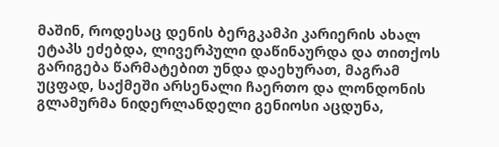მაშინ, როდესაც დენის ბერგკამპი კარიერის ახალ ეტაპს ეძებდა, ლივერპული დაწინაურდა და თითქოს გარიგება წარმატებით უნდა დაეხურათ, მაგრამ უცფად, საქმეში არსენალი ჩაერთო და ლონდონის გლამურმა ნიდერლანდელი გენიოსი აცდუნა,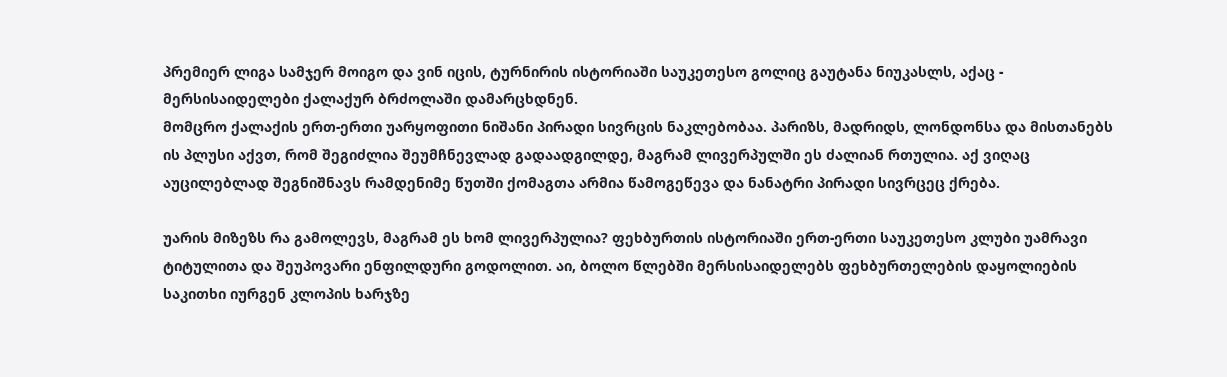პრემიერ ლიგა სამჯერ მოიგო და ვინ იცის, ტურნირის ისტორიაში საუკეთესო გოლიც გაუტანა ნიუკასლს, აქაც - მერსისაიდელები ქალაქურ ბრძოლაში დამარცხდნენ.
მომცრო ქალაქის ერთ-ერთი უარყოფითი ნიშანი პირადი სივრცის ნაკლებობაა. პარიზს, მადრიდს, ლონდონსა და მისთანებს ის პლუსი აქვთ, რომ შეგიძლია შეუმჩნევლად გადაადგილდე, მაგრამ ლივერპულში ეს ძალიან რთულია. აქ ვიღაც აუცილებლად შეგნიშნავს რამდენიმე წუთში ქომაგთა არმია წამოგეწევა და ნანატრი პირადი სივრცეც ქრება.

უარის მიზეზს რა გამოლევს, მაგრამ ეს ხომ ლივერპულია? ფეხბურთის ისტორიაში ერთ-ერთი საუკეთესო კლუბი უამრავი ტიტულითა და შეუპოვარი ენფილდური გოდოლით. აი, ბოლო წლებში მერსისაიდელებს ფეხბურთელების დაყოლიების საკითხი იურგენ კლოპის ხარჯზე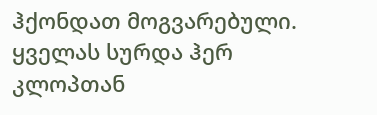ჰქონდათ მოგვარებული. ყველას სურდა ჰერ კლოპთან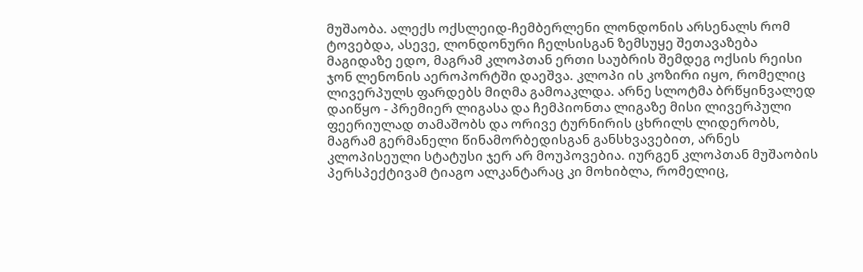მუშაობა. ალექს ოქსლეიდ-ჩემბერლენი ლონდონის არსენალს რომ ტოვებდა, ასევე, ლონდონური ჩელსისგან ზემსუყე შეთავაზება მაგიდაზე ედო, მაგრამ კლოპთან ერთი საუბრის შემდეგ ოქსის რეისი ჯონ ლენონის აეროპორტში დაეშვა. კლოპი ის კოზირი იყო, რომელიც ლივერპულს ფარდებს მიღმა გამოაკლდა. არნე სლოტმა ბრწყინვალედ დაიწყო - პრემიერ ლიგასა და ჩემპიონთა ლიგაზე მისი ლივერპული ფეერიულად თამაშობს და ორივე ტურნირის ცხრილს ლიდერობს, მაგრამ გერმანელი წინამორბედისგან განსხვავებით, არნეს კლოპისეული სტატუსი ჯერ არ მოუპოვებია. იურგენ კლოპთან მუშაობის პერსპექტივამ ტიაგო ალკანტარაც კი მოხიბლა, რომელიც,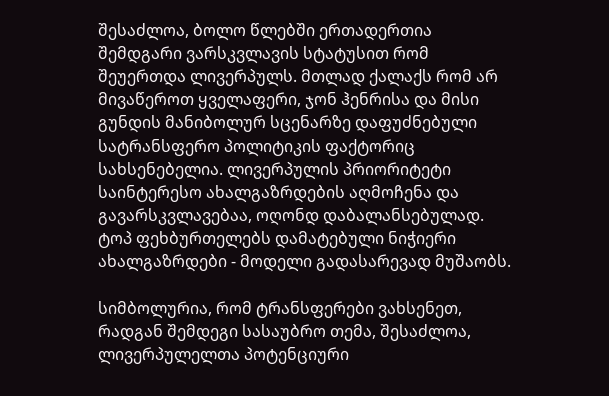შესაძლოა, ბოლო წლებში ერთადერთია შემდგარი ვარსკვლავის სტატუსით რომ შეუერთდა ლივერპულს. მთლად ქალაქს რომ არ მივაწეროთ ყველაფერი, ჯონ ჰენრისა და მისი გუნდის მანიბოლურ სცენარზე დაფუძნებული სატრანსფერო პოლიტიკის ფაქტორიც სახსენებელია. ლივერპულის პრიორიტეტი საინტერესო ახალგაზრდების აღმოჩენა და გავარსკვლავებაა, ოღონდ დაბალანსებულად. ტოპ ფეხბურთელებს დამატებული ნიჭიერი ახალგაზრდები - მოდელი გადასარევად მუშაობს.

სიმბოლურია, რომ ტრანსფერები ვახსენეთ, რადგან შემდეგი სასაუბრო თემა, შესაძლოა, ლივერპულელთა პოტენციური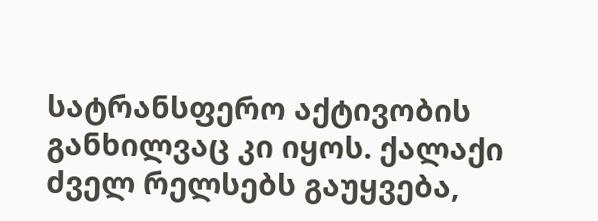სატრანსფერო აქტივობის განხილვაც კი იყოს. ქალაქი ძველ რელსებს გაუყვება,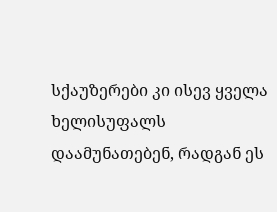სქაუზერები კი ისევ ყველა ხელისუფალს დაამუნათებენ, რადგან ეს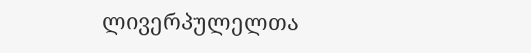ლივერპულელთა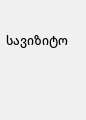სავიზიტო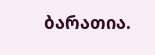ბარათია.